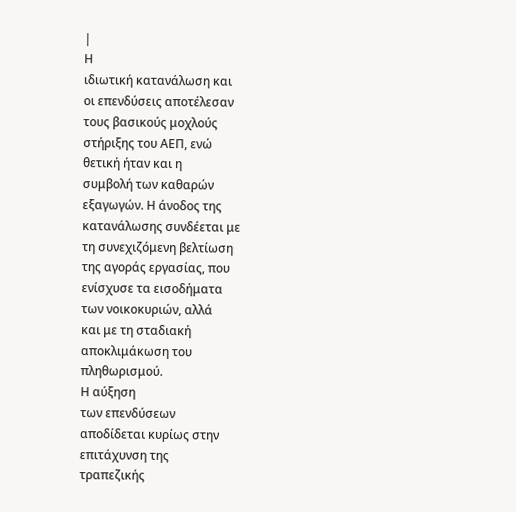|
Η
ιδιωτική κατανάλωση και
οι επενδύσεις αποτέλεσαν
τους βασικούς μοχλούς
στήριξης του ΑΕΠ, ενώ
θετική ήταν και η
συμβολή των καθαρών
εξαγωγών. Η άνοδος της
κατανάλωσης συνδέεται με
τη συνεχιζόμενη βελτίωση
της αγοράς εργασίας, που
ενίσχυσε τα εισοδήματα
των νοικοκυριών, αλλά
και με τη σταδιακή
αποκλιμάκωση του
πληθωρισμού.
Η αύξηση
των επενδύσεων
αποδίδεται κυρίως στην
επιτάχυνση της
τραπεζικής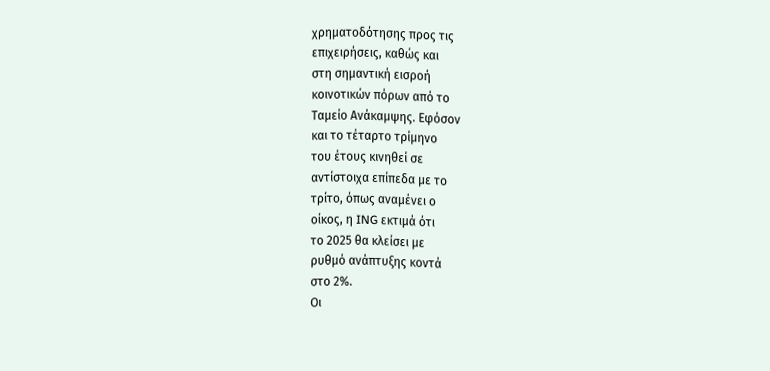χρηματοδότησης προς τις
επιχειρήσεις, καθώς και
στη σημαντική εισροή
κοινοτικών πόρων από το
Ταμείο Ανάκαμψης. Εφόσον
και το τέταρτο τρίμηνο
του έτους κινηθεί σε
αντίστοιχα επίπεδα με το
τρίτο, όπως αναμένει ο
οίκος, η ING εκτιμά ότι
το 2025 θα κλείσει με
ρυθμό ανάπτυξης κοντά
στο 2%.
Οι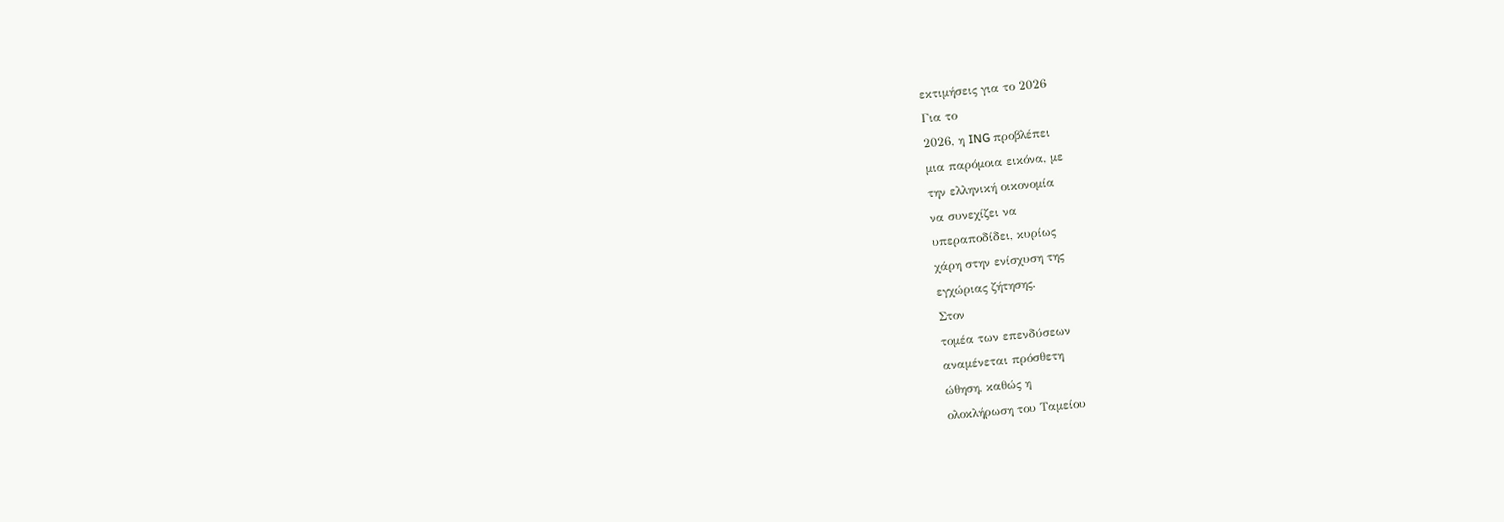εκτιμήσεις για το 2026
Για το
2026, η ING προβλέπει
μια παρόμοια εικόνα, με
την ελληνική οικονομία
να συνεχίζει να
υπεραποδίδει, κυρίως
χάρη στην ενίσχυση της
εγχώριας ζήτησης.
Στον
τομέα των επενδύσεων
αναμένεται πρόσθετη
ώθηση, καθώς η
ολοκλήρωση του Ταμείου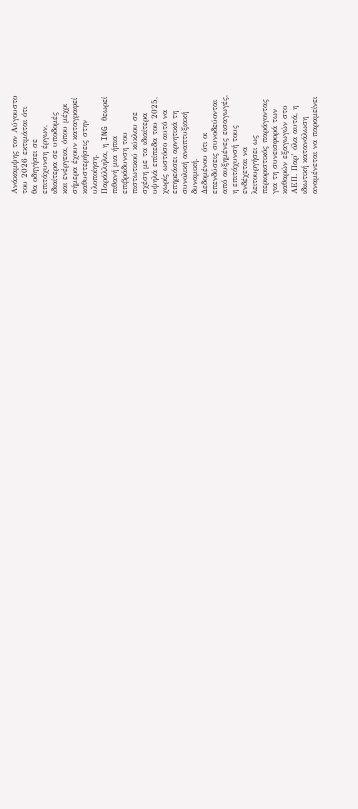Ανάκαμψης τον Αύγουστο
του 2026 εκτιμάται ότι
θα οδηγήσει σε
επιτάχυνση έργων,
ιδιαίτερα σε υποδομές
και ενέργεια, όπου μέχρι
σήμερα έχουν καταγραφεί
καθυστερήσεις στην
υλοποίηση.
Παράλληλα, η ING θεωρεί
πιθανή μια ήπια
επιβράδυνση του
πιστωτικού κύκλου σε
σχέση με τα ιδιαίτερα
υψηλά επίπεδα του 2025,
χωρίς ωστόσο αυτό να
επηρεάσει αρνητικά τη
συνολική αναπτυξιακή
δυναμική.
Δεδομένου ότι οι
επενδύσεις συνοδεύονται
από αυξημένες εισαγωγές,
η επιτάχυνσή τους
ενδέχεται να
λειτουργήσει ως
περιοριστικός παράγοντας
για τη συνεισφορά των
καθαρών εξαγωγών στο
ΑΕΠ. Παρ’ όλα αυτά, η
ιδιωτική κατανάλωση
αναμένεται να παραμείνει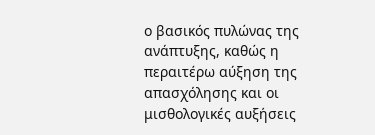ο βασικός πυλώνας της
ανάπτυξης, καθώς η
περαιτέρω αύξηση της
απασχόλησης και οι
μισθολογικές αυξήσεις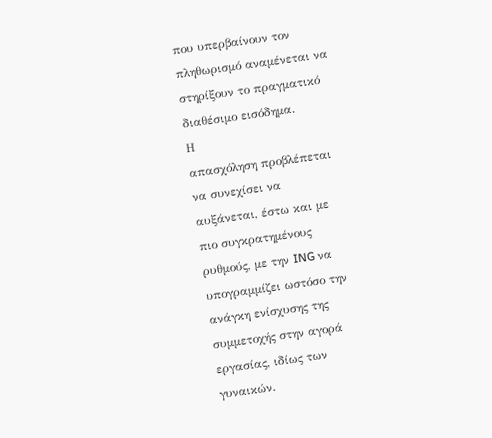που υπερβαίνουν τον
πληθωρισμό αναμένεται να
στηρίξουν το πραγματικό
διαθέσιμο εισόδημα.
Η
απασχόληση προβλέπεται
να συνεχίσει να
αυξάνεται, έστω και με
πιο συγκρατημένους
ρυθμούς, με την ING να
υπογραμμίζει ωστόσο την
ανάγκη ενίσχυσης της
συμμετοχής στην αγορά
εργασίας, ιδίως των
γυναικών.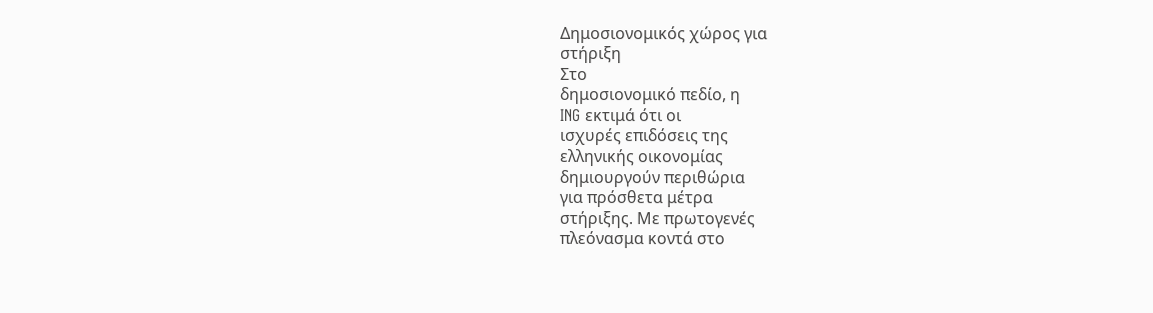Δημοσιονομικός χώρος για
στήριξη
Στο
δημοσιονομικό πεδίο, η
ING εκτιμά ότι οι
ισχυρές επιδόσεις της
ελληνικής οικονομίας
δημιουργούν περιθώρια
για πρόσθετα μέτρα
στήριξης. Με πρωτογενές
πλεόνασμα κοντά στο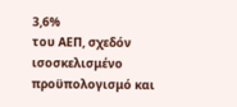3,6%
του ΑΕΠ, σχεδόν
ισοσκελισμένο
προϋπολογισμό και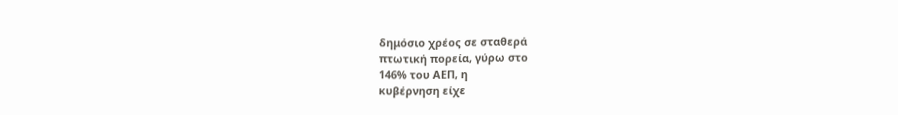δημόσιο χρέος σε σταθερά
πτωτική πορεία, γύρω στο
146% του ΑΕΠ, η
κυβέρνηση είχε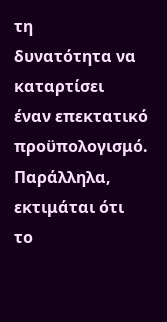τη
δυνατότητα να καταρτίσει
έναν επεκτατικό
προϋπολογισμό.
Παράλληλα, εκτιμάται ότι
το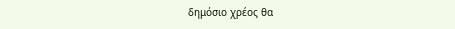δημόσιο χρέος θα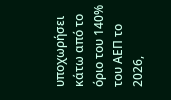υποχωρήσει κάτω από το
όριο του 140% του ΑΕΠ το
2026,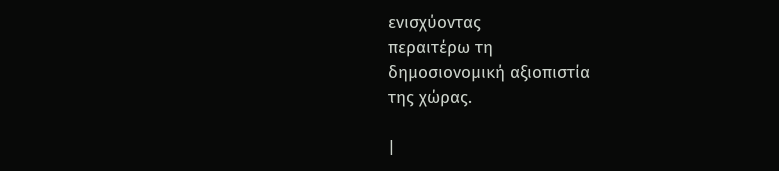ενισχύοντας
περαιτέρω τη
δημοσιονομική αξιοπιστία
της χώρας.

|